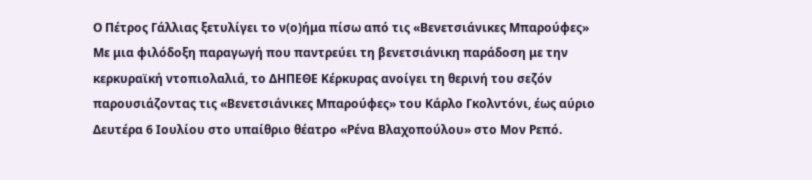Ο Πέτρος Γάλλιας ξετυλίγει το ν(ο)ήμα πίσω από τις «Βενετσιάνικες Μπαρούφες»
Με μια φιλόδοξη παραγωγή που παντρεύει τη βενετσιάνικη παράδοση με την κερκυραϊκή ντοπιολαλιά, το ΔΗΠΕΘΕ Κέρκυρας ανοίγει τη θερινή του σεζόν παρουσιάζοντας τις «Βενετσιάνικες Μπαρούφες» του Κάρλο Γκολντόνι, έως αύριο Δευτέρα 6 Ιουλίου στο υπαίθριο θέατρο «Ρένα Βλαχοπούλου» στο Μον Ρεπό.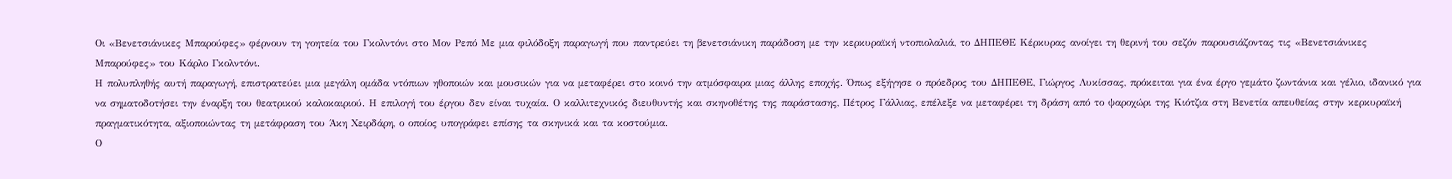Οι «Βενετσιάνικες Μπαρούφες» φέρνουν τη γοητεία του Γκολντόνι στο Μον Ρεπό Με μια φιλόδοξη παραγωγή που παντρεύει τη βενετσιάνικη παράδοση με την κερκυραϊκή ντοπιολαλιά, το ΔΗΠΕΘΕ Κέρκυρας ανοίγει τη θερινή του σεζόν παρουσιάζοντας τις «Βενετσιάνικες Μπαρούφες» του Κάρλο Γκολντόνι.
Η πολυπληθής αυτή παραγωγή, επιστρατεύει μια μεγάλη ομάδα ντόπιων ηθοποιών και μουσικών για να μεταφέρει στο κοινό την ατμόσφαιρα μιας άλλης εποχής. Όπως εξήγησε ο πρόεδρος του ΔΗΠΕΘΕ, Γιώργος Λυκίσσας, πρόκειται για ένα έργο γεμάτο ζωντάνια και γέλιο, ιδανικό για να σηματοδοτήσει την έναρξη του θεατρικού καλοκαιριού. Η επιλογή του έργου δεν είναι τυχαία. Ο καλλιτεχνικός διευθυντής και σκηνοθέτης της παράστασης, Πέτρος Γάλλιας, επέλεξε να μεταφέρει τη δράση από το ψαροχώρι της Κιότζια στη Βενετία απευθείας στην κερκυραϊκή πραγματικότητα, αξιοποιώντας τη μετάφραση του Άκη Χειρδάρη, ο οποίος υπογράφει επίσης τα σκηνικά και τα κοστούμια.
Ο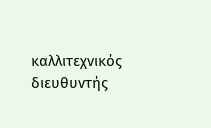καλλιτεχνικός διευθυντής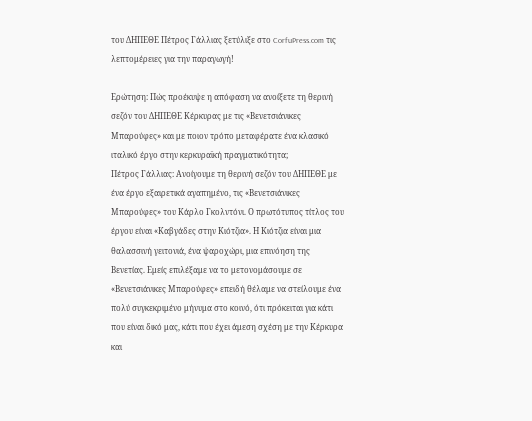του ΔΗΠΕΘΕ Πέτρος Γάλλιας ξετύλιξε στο CorfuPress.com τις λεπτομέρειες για την παραγωγή!

Ερώτηση: Πώς προέκυψε η απόφαση να ανοίξετε τη θερινή σεζόν του ΔΗΠΕΘΕ Κέρκυρας με τις «Βενετσιάνικες Μπαρούφες» και με ποιον τρόπο μεταφέρατε ένα κλασικό ιταλικό έργο στην κερκυραϊκή πραγματικότητα;
Πέτρος Γάλλιας: Ανοίγουμε τη θερινή σεζόν του ΔΗΠΕΘΕ με ένα έργο εξαιρετικά αγαπημένο, τις «Βενετσιάνικες Μπαρούφες» του Κάρλο Γκολντόνι. Ο πρωτότυπος τίτλος του έργου είναι «Καβγάδες στην Κιότζια». Η Κιότζια είναι μια θαλασσινή γειτονιά, ένα ψαροχώρι, μια επινόηση της Βενετίας. Εμείς επιλέξαμε να το μετονομάσουμε σε «Βενετσιάνικες Μπαρούφες» επειδή θέλαμε να στείλουμε ένα πολύ συγκεκριμένο μήνυμα στο κοινό, ότι πρόκειται για κάτι που είναι δικό μας, κάτι που έχει άμεση σχέση με την Κέρκυρα και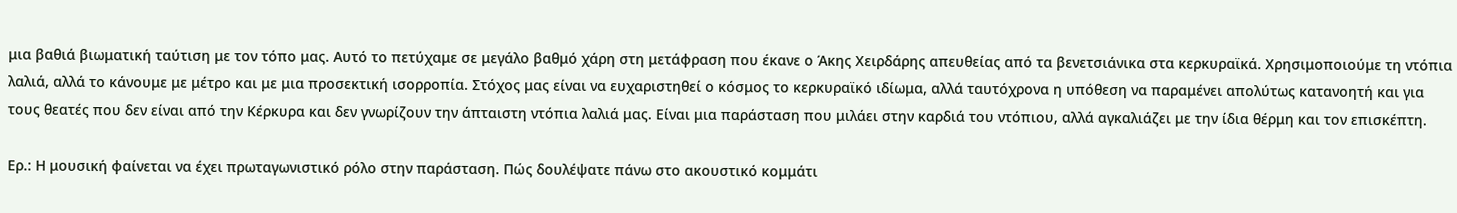μια βαθιά βιωματική ταύτιση με τον τόπο μας. Αυτό το πετύχαμε σε μεγάλο βαθμό χάρη στη μετάφραση που έκανε ο Άκης Χειρδάρης απευθείας από τα βενετσιάνικα στα κερκυραϊκά. Χρησιμοποιούμε τη ντόπια λαλιά, αλλά το κάνουμε με μέτρο και με μια προσεκτική ισορροπία. Στόχος μας είναι να ευχαριστηθεί ο κόσμος το κερκυραϊκό ιδίωμα, αλλά ταυτόχρονα η υπόθεση να παραμένει απολύτως κατανοητή και για τους θεατές που δεν είναι από την Κέρκυρα και δεν γνωρίζουν την άπταιστη ντόπια λαλιά μας. Είναι μια παράσταση που μιλάει στην καρδιά του ντόπιου, αλλά αγκαλιάζει με την ίδια θέρμη και τον επισκέπτη.

Ερ.: Η μουσική φαίνεται να έχει πρωταγωνιστικό ρόλο στην παράσταση. Πώς δουλέψατε πάνω στο ακουστικό κομμάτι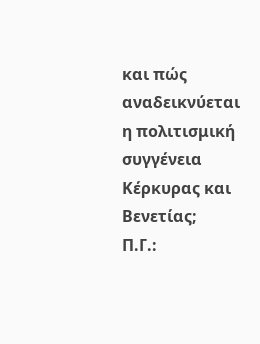και πώς αναδεικνύεται η πολιτισμική συγγένεια Κέρκυρας και Βενετίας;
Π.Γ.: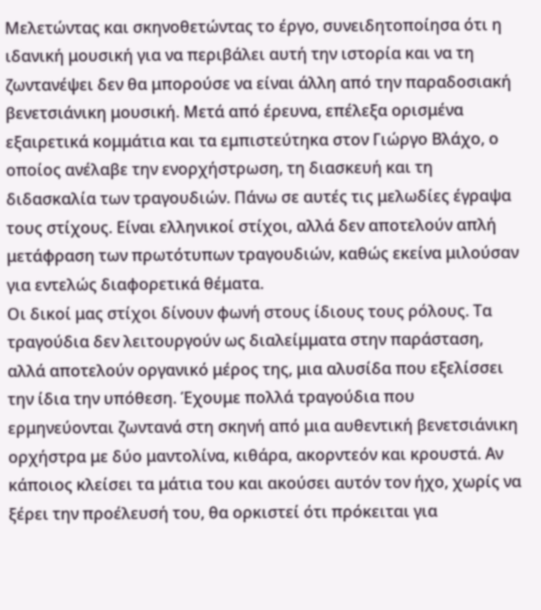Μελετώντας και σκηνοθετώντας το έργο, συνειδητοποίησα ότι η ιδανική μουσική για να περιβάλει αυτή την ιστορία και να τη ζωντανέψει δεν θα μπορούσε να είναι άλλη από την παραδοσιακή βενετσιάνικη μουσική. Μετά από έρευνα, επέλεξα ορισμένα εξαιρετικά κομμάτια και τα εμπιστεύτηκα στον Γιώργο Βλάχο, ο οποίος ανέλαβε την ενορχήστρωση, τη διασκευή και τη διδασκαλία των τραγουδιών. Πάνω σε αυτές τις μελωδίες έγραψα τους στίχους. Είναι ελληνικοί στίχοι, αλλά δεν αποτελούν απλή μετάφραση των πρωτότυπων τραγουδιών, καθώς εκείνα μιλούσαν για εντελώς διαφορετικά θέματα.
Οι δικοί μας στίχοι δίνουν φωνή στους ίδιους τους ρόλους. Τα τραγούδια δεν λειτουργούν ως διαλείμματα στην παράσταση, αλλά αποτελούν οργανικό μέρος της, μια αλυσίδα που εξελίσσει την ίδια την υπόθεση. Έχουμε πολλά τραγούδια που ερμηνεύονται ζωντανά στη σκηνή από μια αυθεντική βενετσιάνικη ορχήστρα με δύο μαντολίνα, κιθάρα, ακορντεόν και κρουστά. Αν κάποιος κλείσει τα μάτια του και ακούσει αυτόν τον ήχο, χωρίς να ξέρει την προέλευσή του, θα ορκιστεί ότι πρόκειται για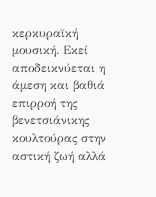κερκυραϊκή μουσική. Εκεί αποδεικνύεται η άμεση και βαθιά επιρροή της βενετσιάνικης κουλτούρας στην αστική ζωή αλλά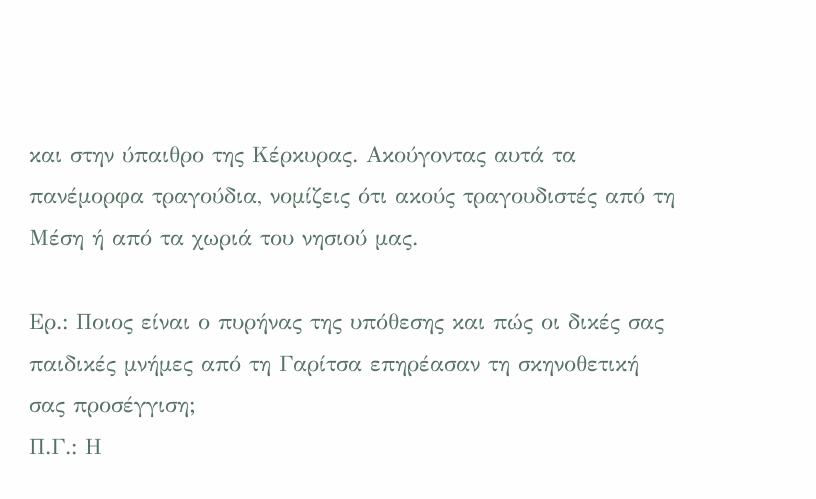και στην ύπαιθρο της Κέρκυρας. Ακούγοντας αυτά τα πανέμορφα τραγούδια, νομίζεις ότι ακούς τραγουδιστές από τη Μέση ή από τα χωριά του νησιού μας.

Ερ.: Ποιος είναι ο πυρήνας της υπόθεσης και πώς οι δικές σας παιδικές μνήμες από τη Γαρίτσα επηρέασαν τη σκηνοθετική σας προσέγγιση;
Π.Γ.: Η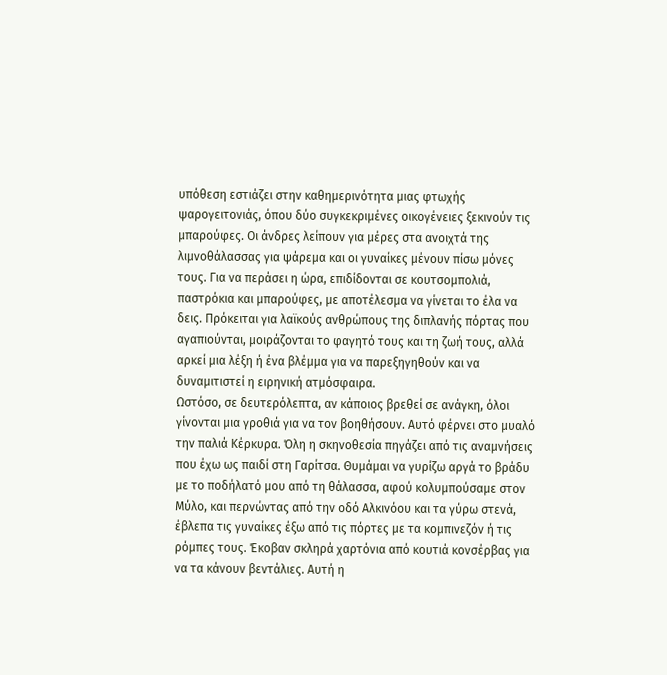υπόθεση εστιάζει στην καθημερινότητα μιας φτωχής ψαρογειτονιάς, όπου δύο συγκεκριμένες οικογένειες ξεκινούν τις μπαρούφες. Οι άνδρες λείπουν για μέρες στα ανοιχτά της λιμνοθάλασσας για ψάρεμα και οι γυναίκες μένουν πίσω μόνες τους. Για να περάσει η ώρα, επιδίδονται σε κουτσομπολιά, παστρόκια και μπαρούφες, με αποτέλεσμα να γίνεται το έλα να δεις. Πρόκειται για λαϊκούς ανθρώπους της διπλανής πόρτας που αγαπιούνται, μοιράζονται το φαγητό τους και τη ζωή τους, αλλά αρκεί μια λέξη ή ένα βλέμμα για να παρεξηγηθούν και να δυναμιτιστεί η ειρηνική ατμόσφαιρα.
Ωστόσο, σε δευτερόλεπτα, αν κάποιος βρεθεί σε ανάγκη, όλοι γίνονται μια γροθιά για να τον βοηθήσουν. Αυτό φέρνει στο μυαλό την παλιά Κέρκυρα. Όλη η σκηνοθεσία πηγάζει από τις αναμνήσεις που έχω ως παιδί στη Γαρίτσα. Θυμάμαι να γυρίζω αργά το βράδυ με το ποδήλατό μου από τη θάλασσα, αφού κολυμπούσαμε στον Μύλο, και περνώντας από την οδό Αλκινόου και τα γύρω στενά, έβλεπα τις γυναίκες έξω από τις πόρτες με τα κομπινεζόν ή τις ρόμπες τους. Έκοβαν σκληρά χαρτόνια από κουτιά κονσέρβας για να τα κάνουν βεντάλιες. Αυτή η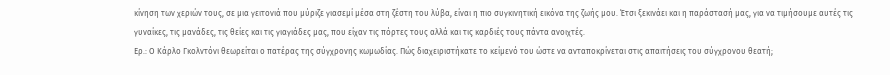κίνηση των χεριών τους, σε μια γειτονιά που μύριζε γιασεμί μέσα στη ζέστη του λύβα, είναι η πιο συγκινητική εικόνα της ζωής μου. Έτσι ξεκινάει και η παράστασή μας, για να τιμήσουμε αυτές τις γυναίκες, τις μανάδες, τις θείες και τις γιαγιάδες μας, που είχαν τις πόρτες τους αλλά και τις καρδιές τους πάντα ανοιχτές.
Ερ.: Ο Κάρλο Γκολντόνι θεωρείται ο πατέρας της σύγχρονης κωμωδίας. Πώς διαχειριστήκατε το κείμενό του ώστε να ανταποκρίνεται στις απαιτήσεις του σύγχρονου θεατή;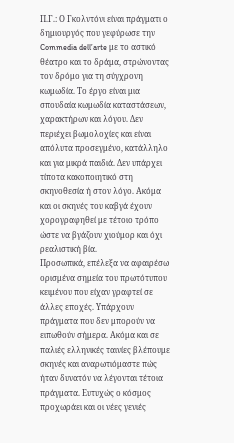Π.Γ.: Ο Γκολντόνι είναι πράγματι ο δημιουργός που γεφύρωσε την Commedia dell’arte με το αστικό θέατρο και το δράμα, στρώνοντας τον δρόμο για τη σύγχρονη κωμωδία. Το έργο είναι μια σπουδαία κωμωδία καταστάσεων, χαρακτήρων και λόγου. Δεν περιέχει βωμολοχίες και είναι απόλυτα προσεγμένο, κατάλληλο και για μικρά παιδιά. Δεν υπάρχει τίποτα κακοποιητικό στη σκηνοθεσία ή στον λόγο. Ακόμα και οι σκηνές του καβγά έχουν χορογραφηθεί με τέτοιο τρόπο ώστε να βγάζουν χιούμορ και όχι ρεαλιστική βία.
Προσωπικά, επέλεξα να αφαιρέσω ορισμένα σημεία του πρωτότυπου κειμένου που είχαν γραφτεί σε άλλες εποχές. Υπάρχουν πράγματα που δεν μπορούν να ειπωθούν σήμερα. Ακόμα και σε παλιές ελληνικές ταινίες βλέπουμε σκηνές και αναρωτιόμαστε πώς ήταν δυνατόν να λέγονται τέτοια πράγματα. Ευτυχώς ο κόσμος προχωράει και οι νέες γενιές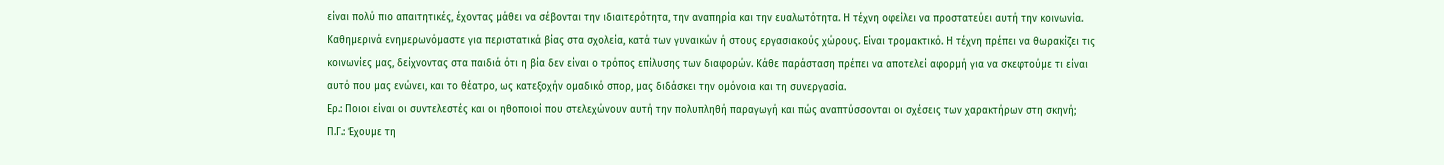είναι πολύ πιο απαιτητικές, έχοντας μάθει να σέβονται την ιδιαιτερότητα, την αναπηρία και την ευαλωτότητα. Η τέχνη οφείλει να προστατεύει αυτή την κοινωνία. Καθημερινά ενημερωνόμαστε για περιστατικά βίας στα σχολεία, κατά των γυναικών ή στους εργασιακούς χώρους. Είναι τρομακτικό. Η τέχνη πρέπει να θωρακίζει τις κοινωνίες μας, δείχνοντας στα παιδιά ότι η βία δεν είναι ο τρόπος επίλυσης των διαφορών. Κάθε παράσταση πρέπει να αποτελεί αφορμή για να σκεφτούμε τι είναι αυτό που μας ενώνει, και το θέατρο, ως κατεξοχήν ομαδικό σπορ, μας διδάσκει την ομόνοια και τη συνεργασία.
Ερ.: Ποιοι είναι οι συντελεστές και οι ηθοποιοί που στελεχώνουν αυτή την πολυπληθή παραγωγή και πώς αναπτύσσονται οι σχέσεις των χαρακτήρων στη σκηνή;
Π.Γ.: Έχουμε τη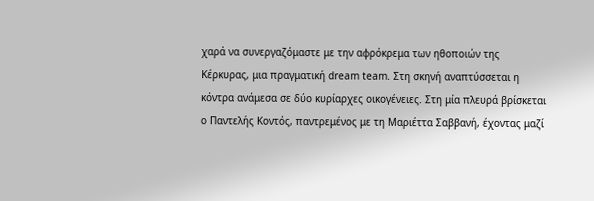χαρά να συνεργαζόμαστε με την αφρόκρεμα των ηθοποιών της Κέρκυρας, μια πραγματική dream team. Στη σκηνή αναπτύσσεται η κόντρα ανάμεσα σε δύο κυρίαρχες οικογένειες. Στη μία πλευρά βρίσκεται ο Παντελής Κοντός, παντρεμένος με τη Μαριέττα Σαββανή, έχοντας μαζί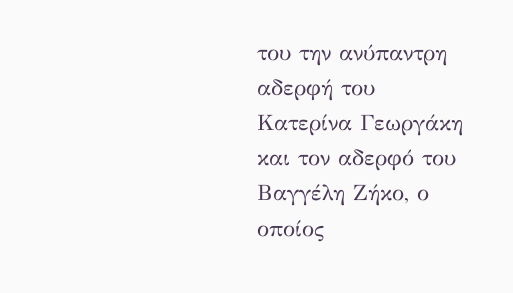του την ανύπαντρη αδερφή του Κατερίνα Γεωργάκη και τον αδερφό του Βαγγέλη Ζήκο, ο οποίος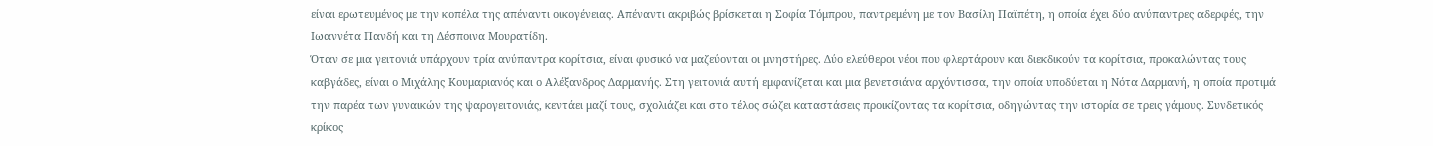είναι ερωτευμένος με την κοπέλα της απέναντι οικογένειας. Απέναντι ακριβώς βρίσκεται η Σοφία Τόμπρου, παντρεμένη με τον Βασίλη Παϊπέτη, η οποία έχει δύο ανύπαντρες αδερφές, την Ιωαννέτα Πανδή και τη Δέσποινα Μουρατίδη.
Όταν σε μια γειτονιά υπάρχουν τρία ανύπαντρα κορίτσια, είναι φυσικό να μαζεύονται οι μνηστήρες. Δύο ελεύθεροι νέοι που φλερτάρουν και διεκδικούν τα κορίτσια, προκαλώντας τους καβγάδες, είναι ο Μιχάλης Κουμαριανός και ο Αλέξανδρος Δαρμανής. Στη γειτονιά αυτή εμφανίζεται και μια βενετσιάνα αρχόντισσα, την οποία υποδύεται η Νότα Δαρμανή, η οποία προτιμά την παρέα των γυναικών της ψαρογειτονιάς, κεντάει μαζί τους, σχολιάζει και στο τέλος σώζει καταστάσεις προικίζοντας τα κορίτσια, οδηγώντας την ιστορία σε τρεις γάμους. Συνδετικός κρίκος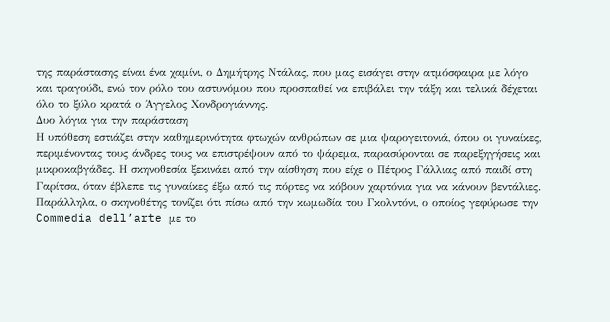της παράστασης είναι ένα χαμίνι, ο Δημήτρης Ντάλας, που μας εισάγει στην ατμόσφαιρα με λόγο και τραγούδι, ενώ τον ρόλο του αστυνόμου που προσπαθεί να επιβάλει την τάξη και τελικά δέχεται όλο το ξύλο κρατά ο Άγγελος Χονδρογιάννης.
Δυο λόγια για την παράσταση
Η υπόθεση εστιάζει στην καθημερινότητα φτωχών ανθρώπων σε μια ψαρογειτονιά, όπου οι γυναίκες, περιμένοντας τους άνδρες τους να επιστρέψουν από το ψάρεμα, παρασύρονται σε παρεξηγήσεις και μικροκαβγάδες. Η σκηνοθεσία ξεκινάει από την αίσθηση που είχε ο Πέτρος Γάλλιας από παιδί στη Γαρίτσα, όταν έβλεπε τις γυναίκες έξω από τις πόρτες να κόβουν χαρτόνια για να κάνουν βεντάλιες. Παράλληλα, ο σκηνοθέτης τονίζει ότι πίσω από την κωμωδία του Γκολντόνι, ο οποίος γεφύρωσε την Commedia dell’arte με το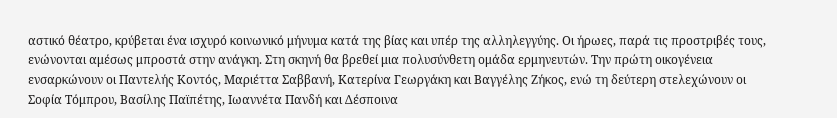αστικό θέατρο, κρύβεται ένα ισχυρό κοινωνικό μήνυμα κατά της βίας και υπέρ της αλληλεγγύης. Οι ήρωες, παρά τις προστριβές τους, ενώνονται αμέσως μπροστά στην ανάγκη. Στη σκηνή θα βρεθεί μια πολυσύνθετη ομάδα ερμηνευτών. Την πρώτη οικογένεια ενσαρκώνουν οι Παντελής Κοντός, Μαριέττα Σαββανή, Κατερίνα Γεωργάκη και Βαγγέλης Ζήκος, ενώ τη δεύτερη στελεχώνουν οι Σοφία Τόμπρου, Βασίλης Παϊπέτης, Ιωαννέτα Πανδή και Δέσποινα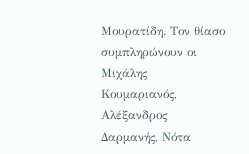Μουρατίδη. Τον θίασο συμπληρώνουν οι Μιχάλης Κουμαριανός, Αλέξανδρος Δαρμανής, Νότα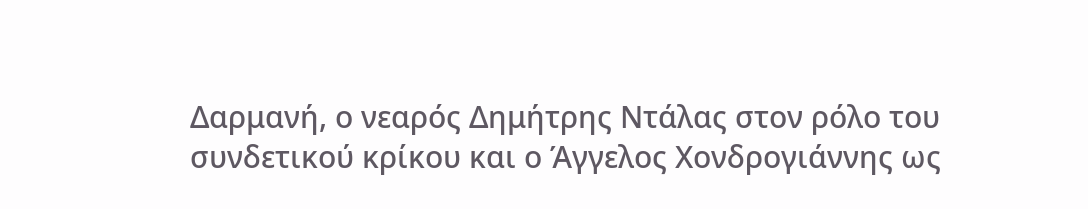Δαρμανή, ο νεαρός Δημήτρης Ντάλας στον ρόλο του συνδετικού κρίκου και ο Άγγελος Χονδρογιάννης ως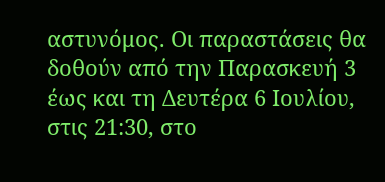αστυνόμος. Οι παραστάσεις θα δοθούν από την Παρασκευή 3 έως και τη Δευτέρα 6 Ιουλίου, στις 21:30, στο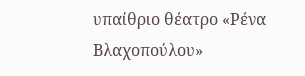υπαίθριο θέατρο «Ρένα Βλαχοπούλου»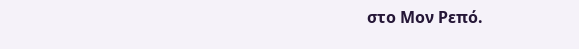στο Μον Ρεπό.